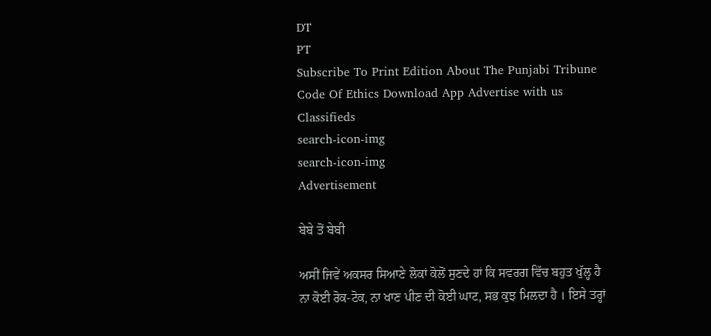DT
PT
Subscribe To Print Edition About The Punjabi Tribune Code Of Ethics Download App Advertise with us Classifieds
search-icon-img
search-icon-img
Advertisement

ਬੇਬੇ ਤੋਂ ਬੇਬੀ

ਅਸੀਂ ਜਿਵੇਂ ਅਕਸਰ ਸਿਆਣੇ ਲੋਕਾਂ ਕੋਲੋਂ ਸੁਣਦੇ ਹਾਂ ਕਿ ਸਵਰਗ ਵਿੱਚ ਬਹੁਤ ਖੁੱਲ੍ਹ ਹੈ ਨਾ ਕੋਈ ਰੋਕ-ਟੋਕ, ਨਾ ਖਾਣ ਪੀਣ ਦੀ ਕੋਈ ਘਾਟ, ਸਭ ਕੁਝ ਮਿਲਦਾ ਹੈ । ਇਸੇ ਤਰ੍ਹਾਂ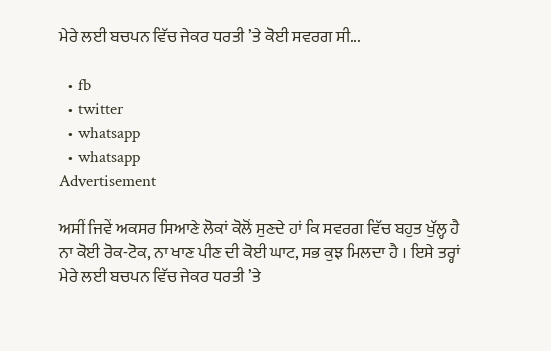ਮੇਰੇ ਲਈ ਬਚਪਨ ਵਿੱਚ ਜੇਕਰ ਧਰਤੀ ’ਤੇ ਕੋਈ ਸਵਰਗ ਸੀ...

  • fb
  • twitter
  • whatsapp
  • whatsapp
Advertisement

ਅਸੀਂ ਜਿਵੇਂ ਅਕਸਰ ਸਿਆਣੇ ਲੋਕਾਂ ਕੋਲੋਂ ਸੁਣਦੇ ਹਾਂ ਕਿ ਸਵਰਗ ਵਿੱਚ ਬਹੁਤ ਖੁੱਲ੍ਹ ਹੈ ਨਾ ਕੋਈ ਰੋਕ-ਟੋਕ, ਨਾ ਖਾਣ ਪੀਣ ਦੀ ਕੋਈ ਘਾਟ, ਸਭ ਕੁਝ ਮਿਲਦਾ ਹੈ । ਇਸੇ ਤਰ੍ਹਾਂ ਮੇਰੇ ਲਈ ਬਚਪਨ ਵਿੱਚ ਜੇਕਰ ਧਰਤੀ ’ਤੇ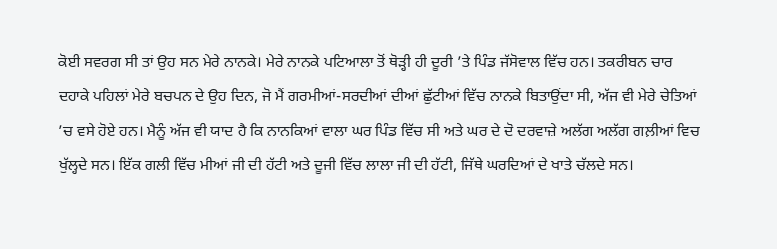ਕੋਈ ਸਵਰਗ ਸੀ ਤਾਂ ਉਹ ਸਨ ਮੇਰੇ ਨਾਨਕੇ। ਮੇਰੇ ਨਾਨਕੇ ਪਟਿਆਲਾ ਤੋਂ ਥੋੜ੍ਹੀ ਹੀ ਦੂਰੀ ’ਤੇ ਪਿੰਡ ਜੱਸੋਵਾਲ ਵਿੱਚ ਹਨ। ਤਕਰੀਬਨ ਚਾਰ ਦਹਾਕੇ ਪਹਿਲਾਂ ਮੇਰੇ ਬਚਪਨ ਦੇ ਉਹ ਦਿਨ, ਜੋ ਮੈਂ ਗਰਮੀਆਂ-ਸਰਦੀਆਂ ਦੀਆਂ ਛੁੱਟੀਆਂ ਵਿੱਚ ਨਾਨਕੇ ਬਿਤਾਉਂਦਾ ਸੀ, ਅੱਜ ਵੀ ਮੇਰੇ ਚੇਤਿਆਂ ’ਚ ਵਸੇ ਹੋਏ ਹਨ। ਮੈਨੂੰ ਅੱਜ ਵੀ ਯਾਦ ਹੈ ਕਿ ਨਾਨਕਿਆਂ ਵਾਲਾ ਘਰ ਪਿੰਡ ਵਿੱਚ ਸੀ ਅਤੇ ਘਰ ਦੇ ਦੋ ਦਰਵਾਜ਼ੇ ਅਲੱਗ ਅਲੱਗ ਗਲ਼ੀਆਂ ਵਿਚ ਖੁੱਲ੍ਹਦੇ ਸਨ। ਇੱਕ ਗਲੀ ਵਿੱਚ ਮੀਆਂ ਜੀ ਦੀ ਹੱਟੀ ਅਤੇ ਦੂਜੀ ਵਿੱਚ ਲਾਲਾ ਜੀ ਦੀ ਹੱਟੀ, ਜਿੱਥੇ ਘਰਦਿਆਂ ਦੇ ਖਾਤੇ ਚੱਲਦੇ ਸਨ।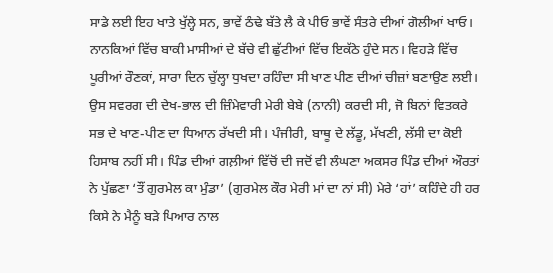ਸਾਡੇ ਲਈ ਇਹ ਖਾਤੇ ਖੁੱਲ੍ਹੇ ਸਨ, ਭਾਵੇਂ ਠੰਢੇ ਬੱਤੇ ਲੈ ਕੇ ਪੀਓ ਭਾਵੇਂ ਸੰਤਰੇ ਦੀਆਂ ਗੋਲੀਆਂ ਖਾਓ। ਨਾਨਕਿਆਂ ਵਿੱਚ ਬਾਕੀ ਮਾਸੀਆਂ ਦੇ ਬੱਚੇ ਵੀ ਛੁੱਟੀਆਂ ਵਿੱਚ ਇਕੱਠੇ ਹੁੰਦੇ ਸਨ। ਵਿਹੜੇ ਵਿੱਚ ਪੂਰੀਆਂ ਰੌਣਕਾਂ, ਸਾਰਾ ਦਿਨ ਚੁੱਲ੍ਹਾ ਧੁਖਦਾ ਰਹਿੰਦਾ ਸੀ ਖਾਣ ਪੀਣ ਦੀਆਂ ਚੀਜ਼ਾਂ ਬਣਾਉਣ ਲਈ। ਉਸ ਸਵਰਗ ਦੀ ਦੇਖ-ਭਾਲ ਦੀ ਜ਼ਿੰਮੇਵਾਰੀ ਮੇਰੀ ਬੇਬੇ (ਨਾਨੀ) ਕਰਦੀ ਸੀ, ਜੋ ਬਿਨਾਂ ਵਿਤਕਰੇ ਸਭ ਦੇ ਖਾਣ-ਪੀਣ ਦਾ ਧਿਆਨ ਰੱਖਦੀ ਸੀ। ਪੰਜੀਰੀ, ਬਾਥੂ ਦੇ ਲੱਡੂ, ਮੱਖਣੀ, ਲੱਸੀ ਦਾ ਕੋਈ ਹਿਸਾਬ ਨਹੀਂ ਸੀ। ਪਿੰਡ ਦੀਆਂ ਗਲ਼ੀਆਂ ਵਿੱਚੋਂ ਦੀ ਜਦੋਂ ਵੀ ਲੰਘਣਾ ਅਕਸਰ ਪਿੰਡ ਦੀਆਂ ਔਰਤਾਂ ਨੇ ਪੁੱਛਣਾ ‘ਤੌਂ ਗੁਰਮੇਲ ਕਾ ਮੁੰਡਾ’ (ਗੁਰਮੇਲ ਕੌਰ ਮੇਰੀ ਮਾਂ ਦਾ ਨਾਂ ਸੀ) ਮੇਰੇ ‘ਹਾਂ’ ਕਹਿੰਦੇ ਹੀ ਹਰ ਕਿਸੇ ਨੇ ਮੈਨੂੰ ਬੜੇ ਪਿਆਰ ਨਾਲ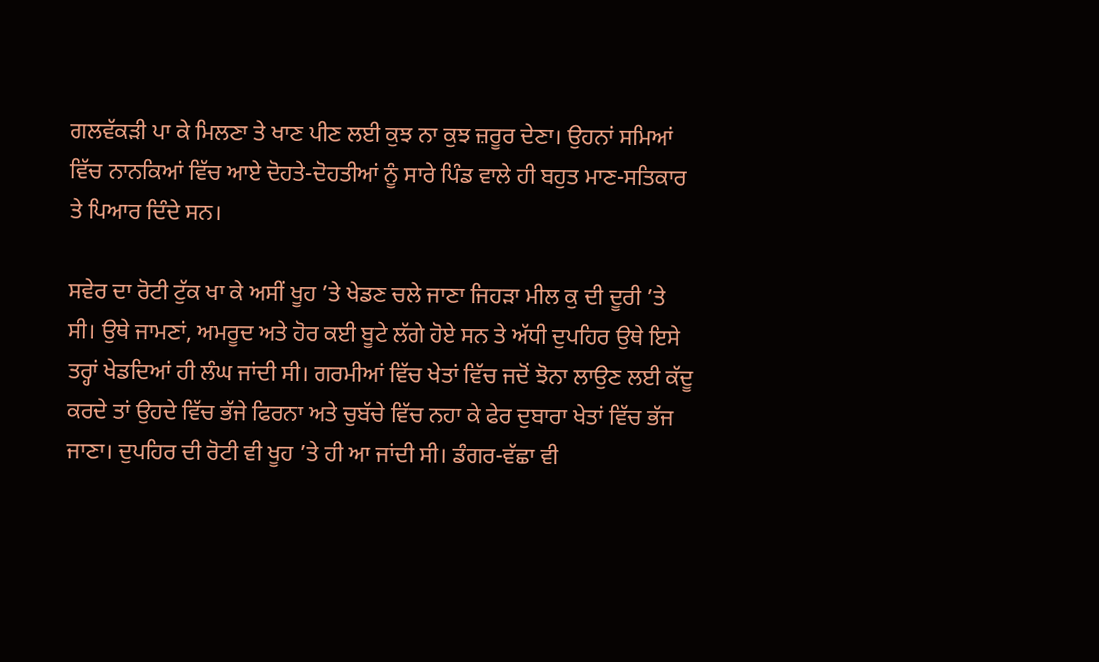ਗਲਵੱਕੜੀ ਪਾ ਕੇ ਮਿਲਣਾ ਤੇ ਖਾਣ ਪੀਣ ਲਈ ਕੁਝ ਨਾ ਕੁਝ ਜ਼ਰੂਰ ਦੇਣਾ। ਉਹਨਾਂ ਸਮਿਆਂ ਵਿੱਚ ਨਾਨਕਿਆਂ ਵਿੱਚ ਆਏ ਦੋਹਤੇ-ਦੋਹਤੀਆਂ ਨੂੰ ਸਾਰੇ ਪਿੰਡ ਵਾਲੇ ਹੀ ਬਹੁਤ ਮਾਣ-ਸਤਿਕਾਰ ਤੇ ਪਿਆਰ ਦਿੰਦੇ ਸਨ।

ਸਵੇਰ ਦਾ ਰੋਟੀ ਟੁੱਕ ਖਾ ਕੇ ਅਸੀਂ ਖੂਹ ’ਤੇ ਖੇਡਣ ਚਲੇ ਜਾਣਾ ਜਿਹੜਾ ਮੀਲ ਕੁ ਦੀ ਦੂਰੀ ’ਤੇ ਸੀ। ਉਥੇ ਜਾਮਣਾਂ, ਅਮਰੂਦ ਅਤੇ ਹੋਰ ਕਈ ਬੂਟੇ ਲੱਗੇ ਹੋਏ ਸਨ ਤੇ ਅੱਧੀ ਦੁਪਹਿਰ ਉਥੇ ਇਸੇ ਤਰ੍ਹਾਂ ਖੇਡਦਿਆਂ ਹੀ ਲੰਘ ਜਾਂਦੀ ਸੀ। ਗਰਮੀਆਂ ਵਿੱਚ ਖੇਤਾਂ ਵਿੱਚ ਜਦੋਂ ਝੋਨਾ ਲਾਉਣ ਲਈ ਕੱਦੂ ਕਰਦੇ ਤਾਂ ਉਹਦੇ ਵਿੱਚ ਭੱਜੇ ਫਿਰਨਾ ਅਤੇ ਚੁਬੱਚੇ ਵਿੱਚ ਨਹਾ ਕੇ ਫੇਰ ਦੁਬਾਰਾ ਖੇਤਾਂ ਵਿੱਚ ਭੱਜ ਜਾਣਾ। ਦੁਪਹਿਰ ਦੀ ਰੋਟੀ ਵੀ ਖੂਹ ’ਤੇ ਹੀ ਆ ਜਾਂਦੀ ਸੀ। ਡੰਗਰ-ਵੱਛਾ ਵੀ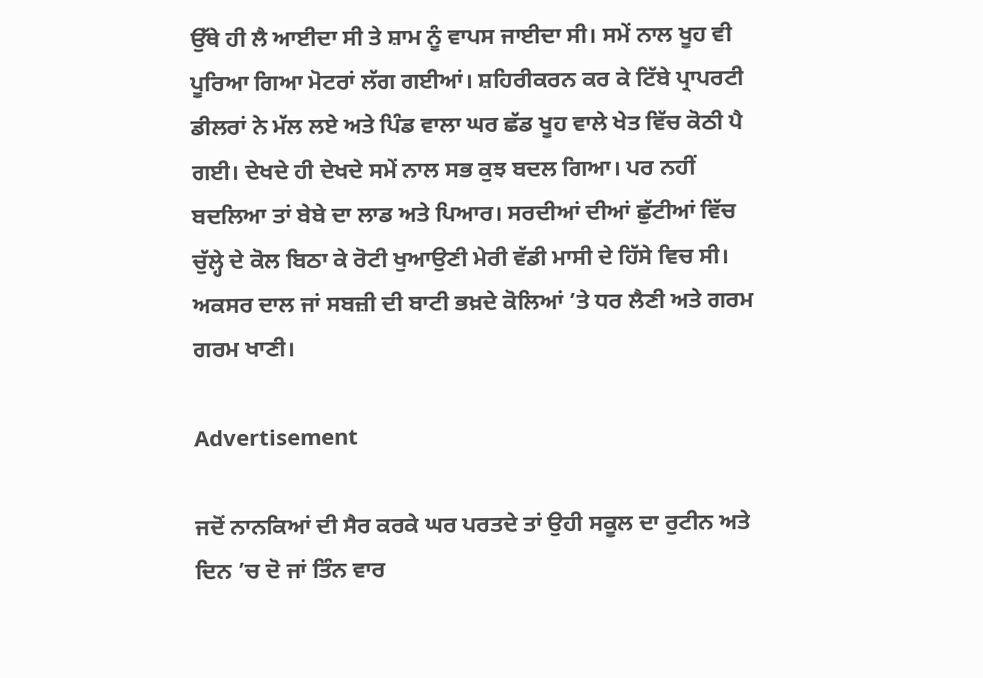ਉੱਥੇ ਹੀ ਲੈ ਆਈਦਾ ਸੀ ਤੇ ਸ਼ਾਮ ਨੂੰ ਵਾਪਸ ਜਾਈਦਾ ਸੀ। ਸਮੇਂ ਨਾਲ ਖੂਹ ਵੀ ਪੂਰਿਆ ਗਿਆ ਮੋਟਰਾਂ ਲੱਗ ਗਈਆਂ। ਸ਼ਹਿਰੀਕਰਨ ਕਰ ਕੇ ਟਿੱਬੇ ਪ੍ਰਾਪਰਟੀ ਡੀਲਰਾਂ ਨੇ ਮੱਲ ਲਏ ਅਤੇ ਪਿੰਡ ਵਾਲਾ ਘਰ ਛੱਡ ਖੂਹ ਵਾਲੇ ਖੇਤ ਵਿੱਚ ਕੋਠੀ ਪੈ ਗਈ। ਦੇਖਦੇ ਹੀ ਦੇਖਦੇ ਸਮੇਂ ਨਾਲ ਸਭ ਕੁਝ ਬਦਲ ਗਿਆ। ਪਰ ਨਹੀਂ ਬਦਲਿਆ ਤਾਂ ਬੇਬੇ ਦਾ ਲਾਡ ਅਤੇ ਪਿਆਰ। ਸਰਦੀਆਂ ਦੀਆਂ ਛੁੱਟੀਆਂ ਵਿੱਚ ਚੁੱਲ੍ਹੇ ਦੇ ਕੋਲ ਬਿਠਾ ਕੇ ਰੋਟੀ ਖੁਆਉਣੀ ਮੇਰੀ ਵੱਡੀ ਮਾਸੀ ਦੇ ਹਿੱਸੇ ਵਿਚ ਸੀ। ਅਕਸਰ ਦਾਲ ਜਾਂ ਸਬਜ਼ੀ ਦੀ ਬਾਟੀ ਭਖ਼ਦੇ ਕੋਲਿਆਂ ’ਤੇ ਧਰ ਲੈਣੀ ਅਤੇ ਗਰਮ ਗਰਮ ਖਾਣੀ।

Advertisement

ਜਦੋਂ ਨਾਨਕਿਆਂ ਦੀ ਸੈਰ ਕਰਕੇ ਘਰ ਪਰਤਦੇ ਤਾਂ ਉਹੀ ਸਕੂਲ ਦਾ ਰੁਟੀਨ ਅਤੇ ਦਿਨ ’ਚ ਦੋ ਜਾਂ ਤਿੰਨ ਵਾਰ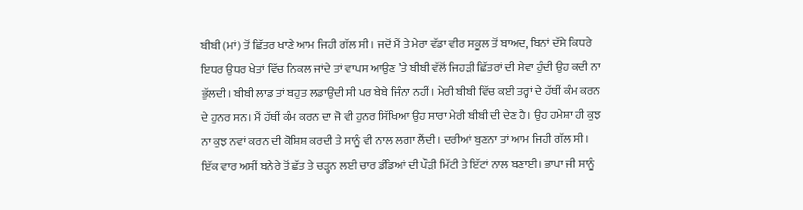ਬੀਬੀ (ਮਾਂ) ਤੋਂ ਛਿੱਤਰ ਖਾਣੇ ਆਮ ਜਿਹੀ ਗੱਲ ਸੀ। ਜਦੋਂ ਮੈਂ ਤੇ ਮੇਰਾ ਵੱਡਾ ਵੀਰ ਸਕੂਲ ਤੋਂ ਬਾਅਦ, ਬਿਨਾਂ ਦੱਸੇ ਕਿਧਰੇ ਇਧਰ ਉਧਰ ਖੇਤਾਂ ਵਿੱਚ ਨਿਕਲ ਜਾਂਦੇ ਤਾਂ ਵਾਪਸ ਆਉਣ ’ਤੇ ਬੀਬੀ ਵੱਲੋਂ ਜਿਹੜੀ ਛਿੱਤਰਾਂ ਦੀ ਸੇਵਾ ਹੁੰਦੀ ਉਹ ਕਦੀ ਨਾ ਭੁੱਲਦੀ। ਬੀਬੀ ਲਾਡ ਤਾਂ ਬਹੁਤ ਲਡਾਉਂਦੀ ਸੀ ਪਰ ਬੇਬੇ ਜਿੰਨਾ ਨਹੀਂ। ਮੇਰੀ ਬੀਬੀ ਵਿੱਚ ਕਈ ਤਰ੍ਹਾਂ ਦੇ ਹੱਥੀਂ ਕੰਮ ਕਰਨ ਦੇ ਹੁਨਰ ਸਨ। ਮੈਂ ਹੱਥੀਂ ਕੰਮ ਕਰਨ ਦਾ ਜੋ ਵੀ ਹੁਨਰ ਸਿੱਖਿਆ ਉਹ ਸਾਰਾ ਮੇਰੀ ਬੀਬੀ ਦੀ ਦੇਣ ਹੈ। ਉਹ ਹਮੇਸ਼ਾ ਹੀ ਕੁਝ ਨਾ ਕੁਝ ਨਵਾਂ ਕਰਨ ਦੀ ਕੋਸ਼ਿਸ਼ ਕਰਦੀ ਤੇ ਸਾਨੂੰ ਵੀ ਨਾਲ ਲਗਾ ਲੈਂਦੀ। ਦਰੀਆਂ ਬੁਣਨਾ ਤਾਂ ਆਮ ਜਿਹੀ ਗੱਲ ਸੀ। ਇੱਕ ਵਾਰ ਅਸੀਂ ਬਨੇਰੇ ਤੋਂ ਛੱਤ ਤੇ ਚੜ੍ਹਨ ਲਈ ਚਾਰ ਡੰਡਿਆਂ ਦੀ ਪੌੜੀ ਮਿੱਟੀ ਤੇ ਇੱਟਾਂ ਨਾਲ ਬਣਾਈ। ਭਾਪਾ ਜੀ ਸਾਨੂੰ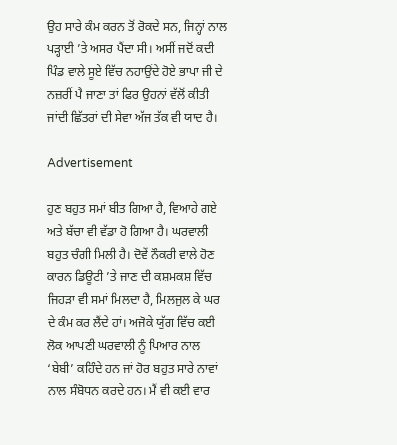ਉਹ ਸਾਰੇ ਕੰਮ ਕਰਨ ਤੋਂ ਰੋਕਦੇ ਸਨ, ਜਿਨ੍ਹਾਂ ਨਾਲ ਪੜ੍ਹਾਈ ’ਤੇ ਅਸਰ ਪੈਂਦਾ ਸੀ। ਅਸੀਂ ਜਦੋਂ ਕਦੀ ਪਿੰਡ ਵਾਲੇ ਸੂਏ ਵਿੱਚ ਨਹਾਉਂਦੇ ਹੋਏ ਭਾਪਾ ਜੀ ਦੇ ਨਜ਼ਰੀਂ ਪੈ ਜਾਣਾ ਤਾਂ ਫਿਰ ਉਹਨਾਂ ਵੱਲੋਂ ਕੀਤੀ ਜਾਂਦੀ ਛਿੱਤਰਾਂ ਦੀ ਸੇਵਾ ਅੱਜ ਤੱਕ ਵੀ ਯਾਦ ਹੈ।

Advertisement

ਹੁਣ ਬਹੁਤ ਸਮਾਂ ਬੀਤ ਗਿਆ ਹੈ, ਵਿਆਹੇ ਗਏ ਅਤੇ ਬੱਚਾ ਵੀ ਵੱਡਾ ਹੋ ਗਿਆ ਹੈ। ਘਰਵਾਲੀ ਬਹੁਤ ਚੰਗੀ ਮਿਲੀ ਹੈ। ਦੋਵੇਂ ਨੌਕਰੀ ਵਾਲੇ ਹੋਣ ਕਾਰਨ ਡਿਊਟੀ ’ਤੇ ਜਾਣ ਦੀ ਕਸ਼ਮਕਸ਼ ਵਿੱਚ ਜਿਹੜਾ ਵੀ ਸਮਾਂ ਮਿਲਦਾ ਹੈ, ਮਿਲਜੁਲ ਕੇ ਘਰ ਦੇ ਕੰਮ ਕਰ ਲੈਂਦੇ ਹਾਂ। ਅਜੋਕੇ ਯੁੱਗ ਵਿੱਚ ਕਈ ਲੋਕ ਆਪਣੀ ਘਰਵਾਲੀ ਨੂੰ ਪਿਆਰ ਨਾਲ ‘ਬੇਬੀ’ ਕਹਿੰਦੇ ਹਨ ਜਾਂ ਹੋਰ ਬਹੁਤ ਸਾਰੇ ਨਾਵਾਂ ਨਾਲ ਸੰਬੋਧਨ ਕਰਦੇ ਹਨ। ਮੈਂ ਵੀ ਕਈ ਵਾਰ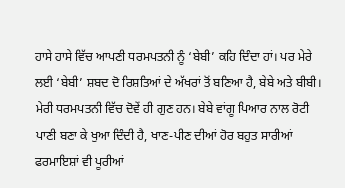ਹਾਸੇ ਹਾਸੇ ਵਿੱਚ ਆਪਣੀ ਧਰਮਪਤਨੀ ਨੂੰ ‘ਬੇਬੀ’ ਕਹਿ ਦਿੰਦਾ ਹਾਂ। ਪਰ ਮੇਰੇ ਲਈ ‘ਬੇਬੀ’ ਸ਼ਬਦ ਦੋ ਰਿਸ਼ਤਿਆਂ ਦੇ ਅੱਖਰਾਂ ਤੋਂ ਬਣਿਆ ਹੈ, ਬੇਬੇ ਅਤੇ ਬੀਬੀ। ਮੇਰੀ ਧਰਮਪਤਨੀ ਵਿੱਚ ਦੋਵੇਂ ਹੀ ਗੁਣ ਹਨ। ਬੇਬੇ ਵਾਂਗੂ ਪਿਆਰ ਨਾਲ ਰੋਟੀ ਪਾਣੀ ਬਣਾ ਕੇ ਖੁਆ ਦਿੰਦੀ ਹੈ, ਖਾਣ-ਪੀਣ ਦੀਆਂ ਹੋਰ ਬਹੁਤ ਸਾਰੀਆਂ ਫਰਮਾਇਸ਼ਾਂ ਵੀ ਪੂਰੀਆਂ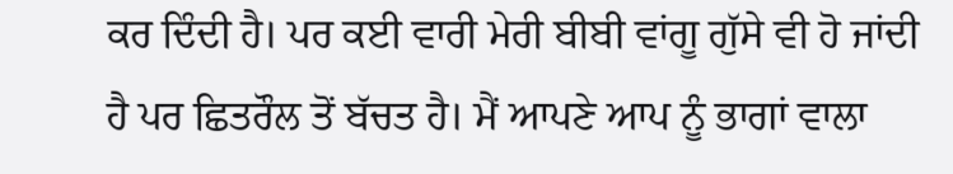ਕਰ ਦਿੰਦੀ ਹੈ। ਪਰ ਕਈ ਵਾਰੀ ਮੇਰੀ ਬੀਬੀ ਵਾਂਗੂ ਗੁੱਸੇ ਵੀ ਹੋ ਜਾਂਦੀ ਹੈ ਪਰ ਛਿਤਰੌਲ ਤੋਂ ਬੱਚਤ ਹੈ। ਮੈਂ ਆਪਣੇ ਆਪ ਨੂੰ ਭਾਗਾਂ ਵਾਲਾ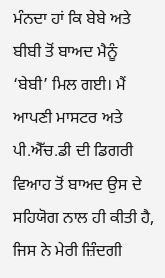ਮੰਨਦਾ ਹਾਂ ਕਿ ਬੇਬੇ ਅਤੇ ਬੀਬੀ ਤੋਂ ਬਾਅਦ ਮੈਨੂੰ ‘ਬੇਬੀ’ ਮਿਲ ਗਈ। ਮੈਂ ਆਪਣੀ ਮਾਸਟਰ ਅਤੇ ਪੀ.ਐੱਚ.ਡੀ ਦੀ ਡਿਗਰੀ ਵਿਆਹ ਤੋਂ ਬਾਅਦ ਉਸ ਦੇ ਸਹਿਯੋਗ ਨਾਲ ਹੀ ਕੀਤੀ ਹੈ, ਜਿਸ ਨੇ ਮੇਰੀ ਜ਼ਿੰਦਗੀ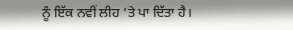ਨੂੰ ਇੱਕ ਨਵੀਂ ਲੀਹ ’ਤੇ ਪਾ ਦਿੱਤਾ ਹੈ।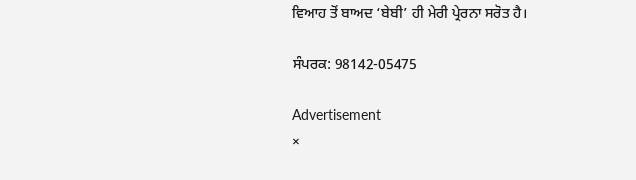ਵਿਆਹ ਤੋਂ ਬਾਅਦ ‘ਬੇਬੀ’ ਹੀ ਮੇਰੀ ਪ੍ਰੇਰਨਾ ਸਰੋਤ ਹੈ।

ਸੰਪਰਕ: 98142-05475

Advertisement
×